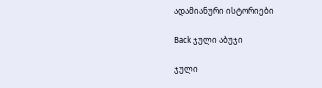ადამიანური ისტორიები

Back ჯული აბუჯი

ჯული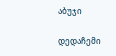აბუჯი

დედაჩემი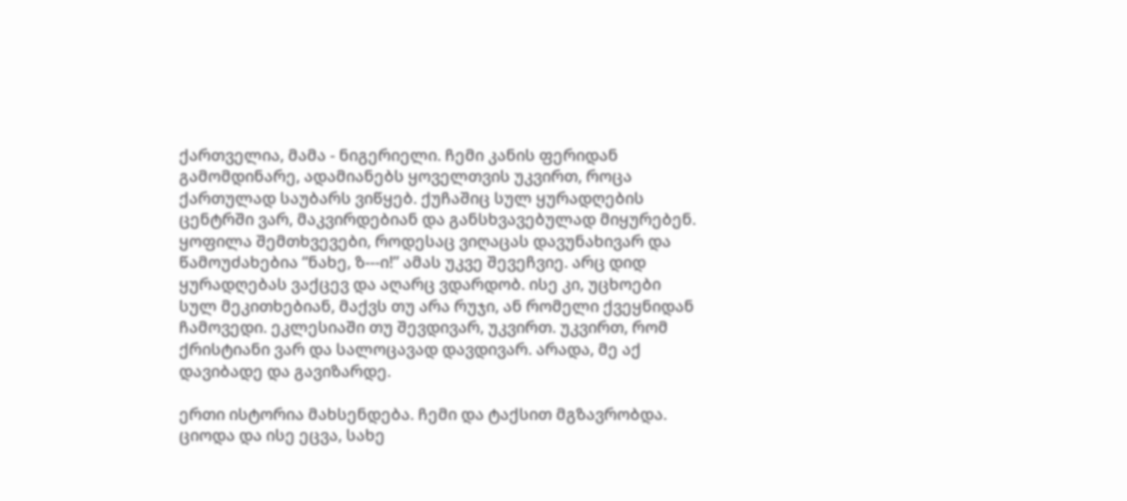ქართველია, მამა - ნიგერიელი. ჩემი კანის ფერიდან გამომდინარე, ადამიანებს ყოველთვის უკვირთ, როცა ქართულად საუბარს ვიწყებ. ქუჩაშიც სულ ყურადღების ცენტრში ვარ, მაკვირდებიან და განსხვავებულად მიყურებენ. ყოფილა შემთხვევები, როდესაც ვიღაცას დავუნახივარ და წამოუძახებია “ნახე, ზ---ი!” ამას უკვე შევეჩვიე. არც დიდ ყურადღებას ვაქცევ და აღარც ვდარდობ. ისე კი, უცხოები სულ მეკითხებიან, მაქვს თუ არა რუჯი, ან რომელი ქვეყნიდან ჩამოვედი. ეკლესიაში თუ შევდივარ, უკვირთ. უკვირთ, რომ ქრისტიანი ვარ და სალოცავად დავდივარ. არადა, მე აქ დავიბადე და გავიზარდე.

ერთი ისტორია მახსენდება. ჩემი და ტაქსით მგზავრობდა. ციოდა და ისე ეცვა, სახე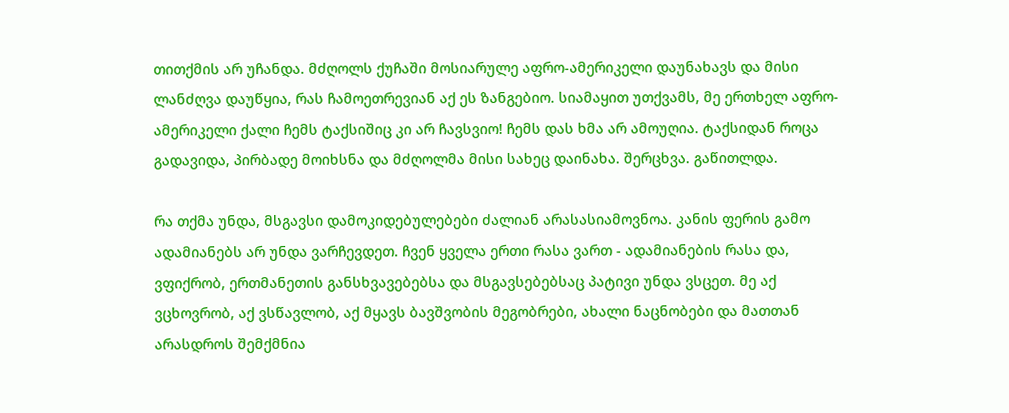თითქმის არ უჩანდა. მძღოლს ქუჩაში მოსიარულე აფრო-ამერიკელი დაუნახავს და მისი ლანძღვა დაუწყია, რას ჩამოეთრევიან აქ ეს ზანგებიო. სიამაყით უთქვამს, მე ერთხელ აფრო-ამერიკელი ქალი ჩემს ტაქსიშიც კი არ ჩავსვიო! ჩემს დას ხმა არ ამოუღია. ტაქსიდან როცა გადავიდა, პირბადე მოიხსნა და მძღოლმა მისი სახეც დაინახა. შერცხვა. გაწითლდა.

რა თქმა უნდა, მსგავსი დამოკიდებულებები ძალიან არასასიამოვნოა. კანის ფერის გამო ადამიანებს არ უნდა ვარჩევდეთ. ჩვენ ყველა ერთი რასა ვართ - ადამიანების რასა და, ვფიქრობ, ერთმანეთის განსხვავებებსა და მსგავსებებსაც პატივი უნდა ვსცეთ. მე აქ ვცხოვრობ, აქ ვსწავლობ, აქ მყავს ბავშვობის მეგობრები, ახალი ნაცნობები და მათთან არასდროს შემქმნია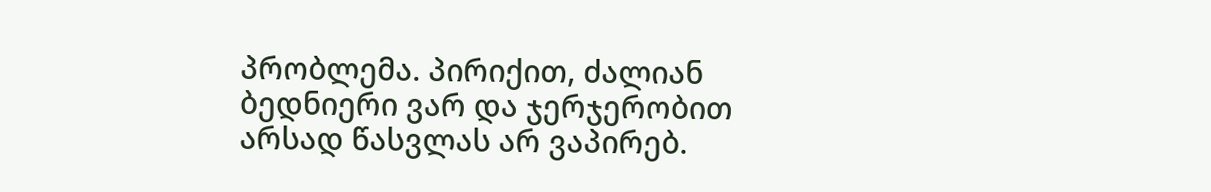პრობლემა. პირიქით, ძალიან ბედნიერი ვარ და ჯერჯერობით არსად წასვლას არ ვაპირებ.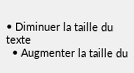• Diminuer la taille du texte
  • Augmenter la taille du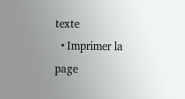texte
  • Imprimer la page